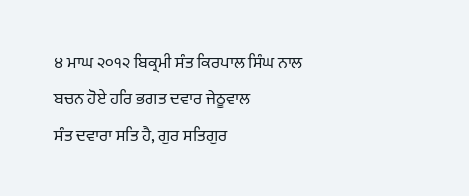੪ ਮਾਘ ੨੦੧੨ ਬਿਕ੍ਰਮੀ ਸੰਤ ਕਿਰਪਾਲ ਸਿੰਘ ਨਾਲ ਬਚਨ ਹੋਏ ਹਰਿ ਭਗਤ ਦਵਾਰ ਜੇਠੂਵਾਲ
ਸੰਤ ਦਵਾਰਾ ਸਤਿ ਹੈ, ਗੁਰ ਸਤਿਗੁਰ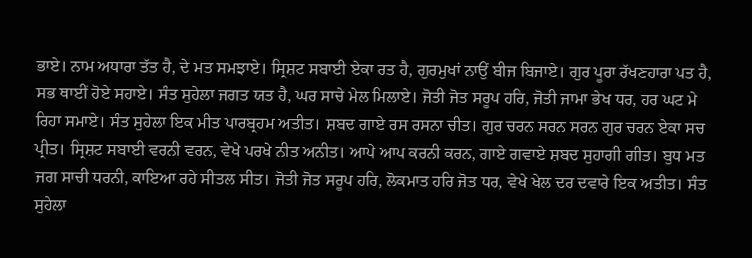ਭਾਏ। ਨਾਮ ਅਧਾਰਾ ਤੱਤ ਹੈ, ਦੇ ਮਤ ਸਮਝਾਏ। ਸ੍ਰਿਸ਼ਟ ਸਬਾਈ ਏਕਾ ਰਤ ਹੈ, ਗੁਰਮੁਖਾਂ ਨਾਉਂ ਬੀਜ ਬਿਜਾਏ। ਗੁਰ ਪੂਰਾ ਰੱਖਣਹਾਰਾ ਪਤ ਹੈ, ਸਭ ਥਾਈਂ ਹੋਏ ਸਹਾਏ। ਸੰਤ ਸੁਹੇਲਾ ਜਗਤ ਯਤ ਹੈ, ਘਰ ਸਾਚੇ ਮੇਲ ਮਿਲਾਏ। ਜੋਤੀ ਜੋਤ ਸਰੂਪ ਹਰਿ, ਜੋਤੀ ਜਾਮਾ ਭੇਖ ਧਰ, ਹਰ ਘਟ ਮੇ ਰਿਹਾ ਸਮਾਏ। ਸੰਤ ਸੁਹੇਲਾ ਇਕ ਮੀਤ ਪਾਰਬ੍ਰਹਮ ਅਤੀਤ। ਸ਼ਬਦ ਗਾਏ ਰਸ ਰਸਨਾ ਚੀਤ। ਗੁਰ ਚਰਨ ਸਰਨ ਸਰਨ ਗੁਰ ਚਰਨ ਏਕਾ ਸਚ ਪ੍ਰੀਤ। ਸ੍ਰਿਸ਼ਟ ਸਬਾਈ ਵਰਨੀ ਵਰਨ, ਵੇਖੇ ਪਰਖੇ ਨੀਤ ਅਨੀਤ। ਆਪੇ ਆਪ ਕਰਨੀ ਕਰਨ, ਗਾਏ ਗਵਾਏ ਸ਼ਬਦ ਸੁਹਾਗੀ ਗੀਤ। ਬੁਧ ਮਤ ਜਗ ਸਾਚੀ ਧਰਨੀ, ਕਾਇਆ ਰਹੇ ਸੀਤਲ ਸੀਤ। ਜੋਤੀ ਜੋਤ ਸਰੂਪ ਹਰਿ, ਲੋਕਮਾਤ ਹਰਿ ਜੋਤ ਧਰ, ਵੇਖੇ ਖੇਲ ਦਰ ਦਵਾਰੇ ਇਕ ਅਤੀਤ। ਸੰਤ ਸੁਹੇਲਾ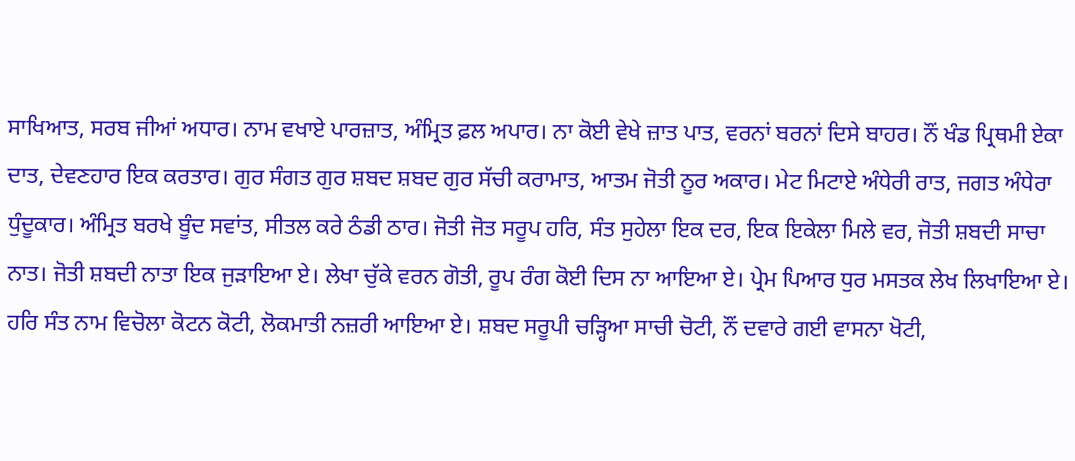ਸਾਖਿਆਤ, ਸਰਬ ਜੀਆਂ ਅਧਾਰ। ਨਾਮ ਵਖਾਏ ਪਾਰਜ਼ਾਤ, ਅੰਮ੍ਰਿਤ ਫ਼ਲ ਅਪਾਰ। ਨਾ ਕੋਈ ਵੇਖੇ ਜ਼ਾਤ ਪਾਤ, ਵਰਨਾਂ ਬਰਨਾਂ ਦਿਸੇ ਬਾਹਰ। ਨੌਂ ਖੰਡ ਪ੍ਰਿਥਮੀ ਏਕਾ ਦਾਤ, ਦੇਵਣਹਾਰ ਇਕ ਕਰਤਾਰ। ਗੁਰ ਸੰਗਤ ਗੁਰ ਸ਼ਬਦ ਸ਼ਬਦ ਗੁਰ ਸੱਚੀ ਕਰਾਮਾਤ, ਆਤਮ ਜੋਤੀ ਨੂਰ ਅਕਾਰ। ਮੇਟ ਮਿਟਾਏ ਅੰਧੇਰੀ ਰਾਤ, ਜਗਤ ਅੰਧੇਰਾ ਧੁੰਦੂਕਾਰ। ਅੰਮ੍ਰਿਤ ਬਰਖੇ ਬੂੰਦ ਸਵਾਂਤ, ਸੀਤਲ ਕਰੇ ਠੰਡੀ ਠਾਰ। ਜੋਤੀ ਜੋਤ ਸਰੂਪ ਹਰਿ, ਸੰਤ ਸੁਹੇਲਾ ਇਕ ਦਰ, ਇਕ ਇਕੇਲਾ ਮਿਲੇ ਵਰ, ਜੋਤੀ ਸ਼ਬਦੀ ਸਾਚਾ ਨਾਤ। ਜੋਤੀ ਸ਼ਬਦੀ ਨਾਤਾ ਇਕ ਜੁੜਾਇਆ ਏ। ਲੇਖਾ ਚੁੱਕੇ ਵਰਨ ਗੋਤੀ, ਰੂਪ ਰੰਗ ਕੋਈ ਦਿਸ ਨਾ ਆਇਆ ਏ। ਪ੍ਰੇਮ ਪਿਆਰ ਧੁਰ ਮਸਤਕ ਲੇਖ ਲਿਖਾਇਆ ਏ। ਹਰਿ ਸੰਤ ਨਾਮ ਵਿਚੋਲਾ ਕੋਟਨ ਕੋਟੀ, ਲੋਕਮਾਤੀ ਨਜ਼ਰੀ ਆਇਆ ਏ। ਸ਼ਬਦ ਸਰੂਪੀ ਚੜ੍ਹਿਆ ਸਾਚੀ ਚੋਟੀ, ਨੌਂ ਦਵਾਰੇ ਗਈ ਵਾਸਨਾ ਖੋਟੀ,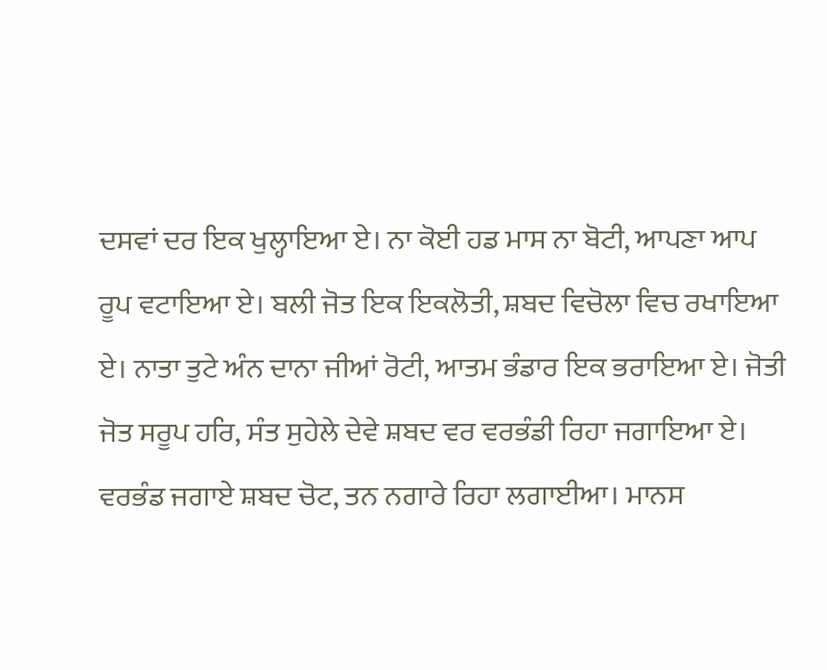ਦਸਵਾਂ ਦਰ ਇਕ ਖੁਲ੍ਹਾਇਆ ਏ। ਨਾ ਕੋਈ ਹਡ ਮਾਸ ਨਾ ਬੋਟੀ, ਆਪਣਾ ਆਪ ਰੂਪ ਵਟਾਇਆ ਏ। ਬਲੀ ਜੋਤ ਇਕ ਇਕਲੋਤੀ, ਸ਼ਬਦ ਵਿਚੋਲਾ ਵਿਚ ਰਖਾਇਆ ਏ। ਨਾਤਾ ਤੁਟੇ ਅੰਨ ਦਾਨਾ ਜੀਆਂ ਰੋਟੀ, ਆਤਮ ਭੰਡਾਰ ਇਕ ਭਰਾਇਆ ਏ। ਜੋਤੀ ਜੋਤ ਸਰੂਪ ਹਰਿ, ਸੰਤ ਸੁਹੇਲੇ ਦੇਵੇ ਸ਼ਬਦ ਵਰ ਵਰਭੰਡੀ ਰਿਹਾ ਜਗਾਇਆ ਏ। ਵਰਭੰਡ ਜਗਾਏ ਸ਼ਬਦ ਚੋਟ, ਤਨ ਨਗਾਰੇ ਰਿਹਾ ਲਗਾਈਆ। ਮਾਨਸ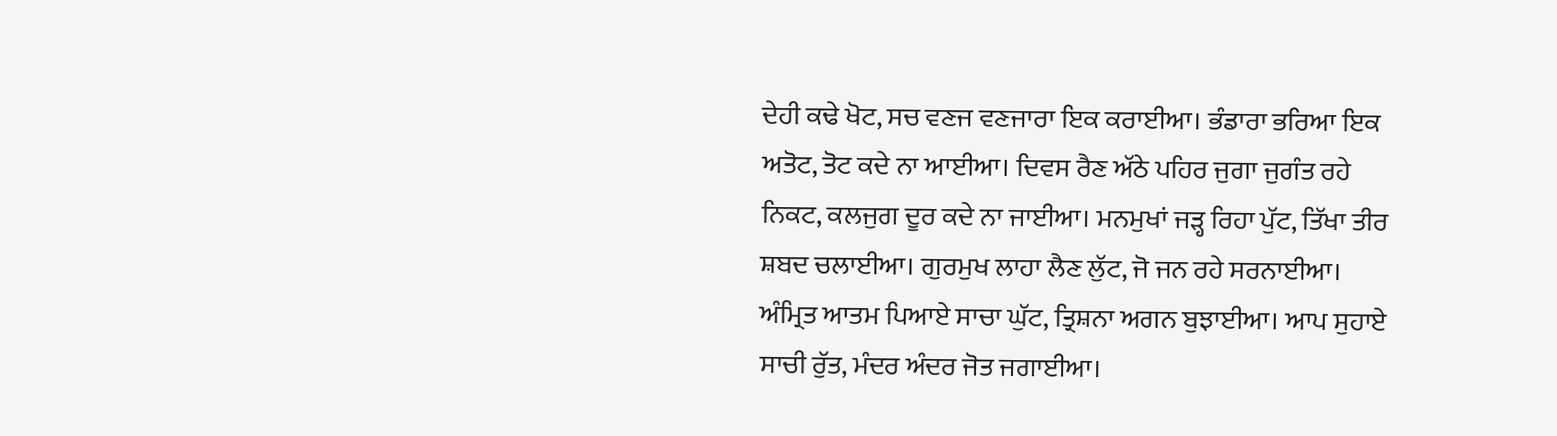ਦੇਹੀ ਕਢੇ ਖੋਟ, ਸਚ ਵਣਜ ਵਣਜਾਰਾ ਇਕ ਕਰਾਈਆ। ਭੰਡਾਰਾ ਭਰਿਆ ਇਕ ਅਤੋਟ, ਤੋਟ ਕਦੇ ਨਾ ਆਈਆ। ਦਿਵਸ ਰੈਣ ਅੱਠੇ ਪਹਿਰ ਜੁਗਾ ਜੁਗੰਤ ਰਹੇ ਨਿਕਟ, ਕਲਜੁਗ ਦੂਰ ਕਦੇ ਨਾ ਜਾਈਆ। ਮਨਮੁਖਾਂ ਜੜ੍ਹ ਰਿਹਾ ਪੁੱਟ, ਤਿੱਖਾ ਤੀਰ ਸ਼ਬਦ ਚਲਾਈਆ। ਗੁਰਮੁਖ ਲਾਹਾ ਲੈਣ ਲੁੱਟ, ਜੋ ਜਨ ਰਹੇ ਸਰਨਾਈਆ। ਅੰਮ੍ਰਿਤ ਆਤਮ ਪਿਆਏ ਸਾਚਾ ਘੁੱਟ, ਤ੍ਰਿਸ਼ਨਾ ਅਗਨ ਬੁਝਾਈਆ। ਆਪ ਸੁਹਾਏ ਸਾਚੀ ਰੁੱਤ, ਮੰਦਰ ਅੰਦਰ ਜੋਤ ਜਗਾਈਆ।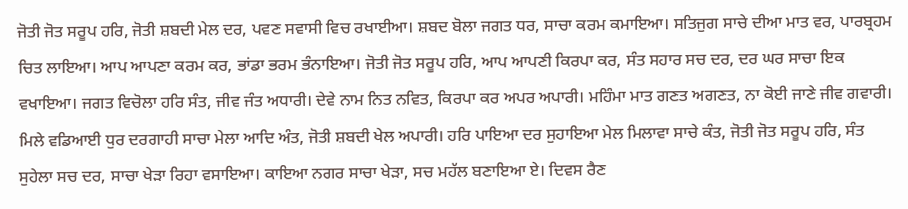ਜੋਤੀ ਜੋਤ ਸਰੂਪ ਹਰਿ, ਜੋਤੀ ਸ਼ਬਦੀ ਮੇਲ ਦਰ, ਪਵਣ ਸਵਾਸੀ ਵਿਚ ਰਖਾਈਆ। ਸ਼ਬਦ ਬੋਲਾ ਜਗਤ ਧਰ, ਸਾਚਾ ਕਰਮ ਕਮਾਇਆ। ਸਤਿਜੁਗ ਸਾਚੇ ਦੀਆ ਮਾਤ ਵਰ, ਪਾਰਬ੍ਰਹਮ ਚਿਤ ਲਾਇਆ। ਆਪ ਆਪਣਾ ਕਰਮ ਕਰ, ਭਾਂਡਾ ਭਰਮ ਭੰਨਾਇਆ। ਜੋਤੀ ਜੋਤ ਸਰੂਪ ਹਰਿ, ਆਪ ਆਪਣੀ ਕਿਰਪਾ ਕਰ, ਸੰਤ ਸਹਾਰ ਸਚ ਦਰ, ਦਰ ਘਰ ਸਾਚਾ ਇਕ ਵਖਾਇਆ। ਜਗਤ ਵਿਚੋਲਾ ਹਰਿ ਸੰਤ, ਜੀਵ ਜੰਤ ਅਧਾਰੀ। ਦੇਵੇ ਨਾਮ ਨਿਤ ਨਵਿਤ, ਕਿਰਪਾ ਕਰ ਅਪਰ ਅਪਾਰੀ। ਮਹਿੰਮਾ ਮਾਤ ਗਣਤ ਅਗਣਤ, ਨਾ ਕੋਈ ਜਾਣੇ ਜੀਵ ਗਵਾਰੀ। ਮਿਲੇ ਵਡਿਆਈ ਧੁਰ ਦਰਗਾਹੀ ਸਾਚਾ ਮੇਲਾ ਆਦਿ ਅੰਤ, ਜੋਤੀ ਸ਼ਬਦੀ ਖੇਲ ਅਪਾਰੀ। ਹਰਿ ਪਾਇਆ ਦਰ ਸੁਹਾਇਆ ਮੇਲ ਮਿਲਾਵਾ ਸਾਚੇ ਕੰਤ, ਜੋਤੀ ਜੋਤ ਸਰੂਪ ਹਰਿ, ਸੰਤ ਸੁਹੇਲਾ ਸਚ ਦਰ, ਸਾਚਾ ਖੇੜਾ ਰਿਹਾ ਵਸਾਇਆ। ਕਾਇਆ ਨਗਰ ਸਾਚਾ ਖੇੜਾ, ਸਚ ਮਹੱਲ ਬਣਾਇਆ ਏ। ਦਿਵਸ ਰੈਣ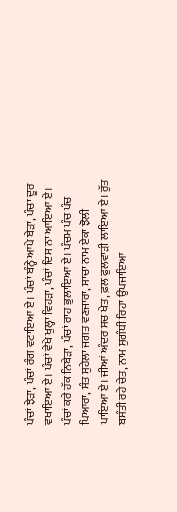ਪੰਚਾਂ ਝੇੜਾ, ਪੰਚਾਂ ਰੰਗ ਵਟਾਇਆ ਏ। ਪੰਚਾਂ ਬੰਨ੍ਹੇ ਆਪੇ ਬੇੜਾ, ਪੰਚਾ ਦੂਰ ਵਖਾਇਆ ਏ। ਪੰਚਾਂ ਵੇਖੇ ਖੁਲ੍ਹਾ ਵਿਹੜਾ, ਪੰਚਾਂ ਦਿਸ ਨਾ ਆਇਆ ਏ। ਪੰਚਾਂ ਕਰੇ ਹੱਕ ਨਿਬੇੜਾ, ਪੰਚਾਂ ਰਾਹ ਭੁਲਾਇਆ ਏ। ਪੰਚਮ ਪੰਚ ਪੰਚ ਪਿਆਰਾ, ਸੰਤ ਸੁਹੇਲਾ ਜਗਤ ਵਣਜਾਰਾ, ਸਾਚਾ ਨਾਮ ਏਕਾ ਝੋਲੀ ਪਾਇਆ ਏ। ਜੀਆਂ ਅੰਦਰ ਸਚ ਖੇਤ, ਫ਼ਲ ਫੁਲਵਾੜੀ ਲਾਇਆ ਏ। ਰੁੱਤ ਬਸੰਤੀ ਰਹੇ ਚੇਤ, ਨਾਮ ਸੁਗੰਧੀ ਰਿਹਾ ਉਪਜਾਇਆ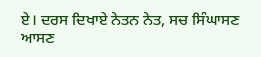ਏ। ਦਰਸ ਦਿਖਾਏ ਨੇਤਨ ਨੇਤ, ਸਚ ਸਿੰਘਾਸਣ ਆਸਣ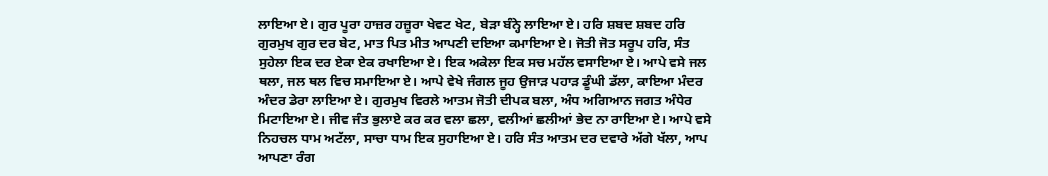ਲਾਇਆ ਏ। ਗੁਰ ਪੂਰਾ ਹਾਜ਼ਰ ਹਜ਼ੂਰਾ ਖੇਵਟ ਖੇਟ, ਬੇੜਾ ਬੰਨ੍ਹੇ ਲਾਇਆ ਏ। ਹਰਿ ਸ਼ਬਦ ਸ਼ਬਦ ਹਰਿ ਗੁਰਮੁਖ ਗੁਰ ਦਰ ਬੇਟ, ਮਾਤ ਪਿਤ ਮੀਤ ਆਪਣੀ ਦਇਆ ਕਮਾਇਆ ਏ। ਜੋਤੀ ਜੋਤ ਸਰੂਪ ਹਰਿ, ਸੰਤ ਸੁਹੇਲਾ ਇਕ ਦਰ ਏਕਾ ਏਕ ਰਖਾਇਆ ਏ। ਇਕ ਅਕੇਲਾ ਇਕ ਸਚ ਮਹੱਲ ਵਸਾਇਆ ਏ। ਆਪੇ ਵਸੇ ਜਲ ਥਲਾ, ਜਲ ਥਲ ਵਿਚ ਸਮਾਇਆ ਏ। ਆਪੇ ਵੇਖੇ ਜੰਗਲ ਜੂਹ ਉਜਾੜ ਪਹਾੜ ਡੂੰਘੀ ਡੱਲਾ, ਕਾਇਆ ਮੰਦਰ ਅੰਦਰ ਡੇਰਾ ਲਾਇਆ ਏ। ਗੁਰਮੁਖ ਵਿਰਲੇ ਆਤਮ ਜੋਤੀ ਦੀਪਕ ਬਲਾ, ਅੰਧ ਅਗਿਆਨ ਜਗਤ ਅੰਧੇਰ ਮਿਟਾਇਆ ਏ। ਜੀਵ ਜੰਤ ਭੁਲਾਏ ਕਰ ਕਰ ਵਲਾ ਛਲਾ, ਵਲੀਆਂ ਛਲੀਆਂ ਭੇਦ ਨਾ ਰਾਇਆ ਏ। ਆਪੇ ਵਸੇ ਨਿਹਚਲ ਧਾਮ ਅਟੱਲਾ, ਸਾਚਾ ਧਾਮ ਇਕ ਸੁਹਾਇਆ ਏ। ਹਰਿ ਸੰਤ ਆਤਮ ਦਰ ਦਵਾਰੇ ਅੱਗੇ ਖੱਲਾ, ਆਪ ਆਪਣਾ ਰੰਗ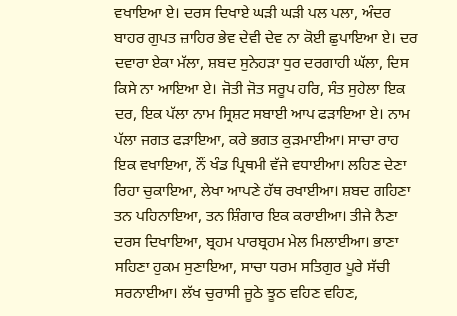ਵਖਾਇਆ ਏ। ਦਰਸ ਦਿਖਾਏ ਘੜੀ ਘੜੀ ਪਲ ਪਲਾ, ਅੰਦਰ ਬਾਹਰ ਗੁਪਤ ਜ਼ਾਹਿਰ ਭੇਵ ਦੇਵੀ ਦੇਵ ਨਾ ਕੋਈ ਛੁਪਾਇਆ ਏ। ਦਰ ਦਵਾਰਾ ਏਕਾ ਮੱਲਾ, ਸ਼ਬਦ ਸੁਨੇਹੜਾ ਧੁਰ ਦਰਗਾਹੀ ਘੱਲਾ, ਦਿਸ ਕਿਸੇ ਨਾ ਆਇਆ ਏ। ਜੋਤੀ ਜੋਤ ਸਰੂਪ ਹਰਿ, ਸੰਤ ਸੁਹੇਲਾ ਇਕ ਦਰ, ਇਕ ਪੱਲਾ ਨਾਮ ਸ੍ਰਿਸ਼ਟ ਸਬਾਈ ਆਪ ਫੜਾਇਆ ਏ। ਨਾਮ ਪੱਲਾ ਜਗਤ ਫੜਾਇਆ, ਕਰੇ ਭਗਤ ਕੁੜਮਾਈਆ। ਸਾਚਾ ਰਾਹ ਇਕ ਵਖਾਇਆ, ਨੌਂ ਖੰਡ ਪ੍ਰਿਥਮੀ ਵੱਜੇ ਵਧਾਈਆ। ਲਹਿਣ ਦੇਣਾ ਰਿਹਾ ਚੁਕਾਇਆ, ਲੇਖਾ ਆਪਣੇ ਹੱਥ ਰਖਾਈਆ। ਸ਼ਬਦ ਗਹਿਣਾ ਤਨ ਪਹਿਨਾਇਆ, ਤਨ ਸ਼ਿੰਗਾਰ ਇਕ ਕਰਾਈਆ। ਤੀਜੇ ਨੈਣਾ ਦਰਸ ਦਿਖਾਇਆ, ਬ੍ਰਹਮ ਪਾਰਬ੍ਰਹਮ ਮੇਲ ਮਿਲਾਈਆ। ਭਾਣਾ ਸਹਿਣਾ ਹੁਕਮ ਸੁਣਾਇਆ, ਸਾਚਾ ਧਰਮ ਸਤਿਗੁਰ ਪੂਰੇ ਸੱਚੀ ਸਰਨਾਈਆ। ਲੱਖ ਚੁਰਾਸੀ ਜੂਠੇ ਝੂਠ ਵਹਿਣ ਵਹਿਣ,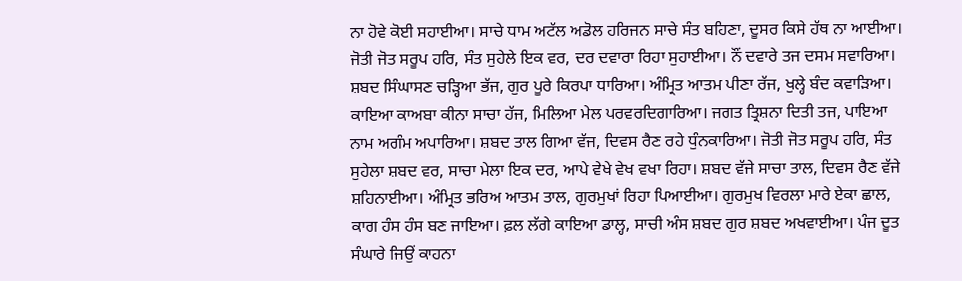ਨਾ ਹੋਵੇ ਕੋਈ ਸਹਾਈਆ। ਸਾਚੇ ਧਾਮ ਅਟੱਲ ਅਡੋਲ ਹਰਿਜਨ ਸਾਚੇ ਸੰਤ ਬਹਿਣਾ, ਦੂਸਰ ਕਿਸੇ ਹੱਥ ਨਾ ਆਈਆ। ਜੋਤੀ ਜੋਤ ਸਰੂਪ ਹਰਿ, ਸੰਤ ਸੁਹੇਲੇ ਇਕ ਵਰ, ਦਰ ਦਵਾਰਾ ਰਿਹਾ ਸੁਹਾਈਆ। ਨੌਂ ਦਵਾਰੇ ਤਜ ਦਸਮ ਸਵਾਰਿਆ। ਸ਼ਬਦ ਸਿੰਘਾਸਣ ਚੜ੍ਹਿਆ ਭੱਜ, ਗੁਰ ਪੂਰੇ ਕਿਰਪਾ ਧਾਰਿਆ। ਅੰਮ੍ਰਿਤ ਆਤਮ ਪੀਣਾ ਰੱਜ, ਖੁਲ੍ਹੇ ਬੰਦ ਕਵਾੜਿਆ। ਕਾਇਆ ਕਾਅਬਾ ਕੀਨਾ ਸਾਚਾ ਹੱਜ, ਮਿਲਿਆ ਮੇਲ ਪਰਵਰਦਿਗਾਰਿਆ। ਜਗਤ ਤ੍ਰਿਸ਼ਨਾ ਦਿਤੀ ਤਜ, ਪਾਇਆ ਨਾਮ ਅਗੰਮ ਅਪਾਰਿਆ। ਸ਼ਬਦ ਤਾਲ ਗਿਆ ਵੱਜ, ਦਿਵਸ ਰੈਣ ਰਹੇ ਧੁੰਨਕਾਰਿਆ। ਜੋਤੀ ਜੋਤ ਸਰੂਪ ਹਰਿ, ਸੰਤ ਸੁਹੇਲਾ ਸ਼ਬਦ ਵਰ, ਸਾਚਾ ਮੇਲਾ ਇਕ ਦਰ, ਆਪੇ ਵੇਖੇ ਵੇਖ ਵਖਾ ਰਿਹਾ। ਸ਼ਬਦ ਵੱਜੇ ਸਾਚਾ ਤਾਲ, ਦਿਵਸ ਰੈਣ ਵੱਜੇ ਸ਼ਹਿਨਾਈਆ। ਅੰਮ੍ਰਿਤ ਭਰਿਅ ਆਤਮ ਤਾਲ, ਗੁਰਮੁਖਾਂ ਰਿਹਾ ਪਿਆਈਆ। ਗੁਰਮੁਖ ਵਿਰਲਾ ਮਾਰੇ ਏਕਾ ਛਾਲ, ਕਾਗ ਹੰਸ ਹੰਸ ਬਣ ਜਾਇਆ। ਫ਼ਲ ਲੱਗੇ ਕਾਇਆ ਡਾਲ੍ਹ, ਸਾਚੀ ਅੰਸ ਸ਼ਬਦ ਗੁਰ ਸ਼ਬਦ ਅਖਵਾਈਆ। ਪੰਜ ਦੂਤ ਸੰਘਾਰੇ ਜਿਉਂ ਕਾਹਨਾ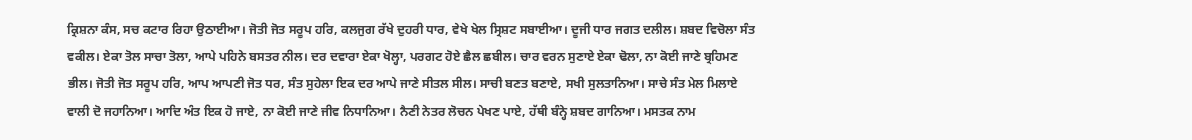ਕ੍ਰਿਸ਼ਨਾ ਕੰਸ, ਸਚ ਕਟਾਰ ਰਿਹਾ ਉਠਾਈਆ। ਜੋਤੀ ਜੋਤ ਸਰੂਪ ਹਰਿ, ਕਲਜੁਗ ਰੱਖੇ ਦੁਹਰੀ ਧਾਰ, ਵੇਖੇ ਖੇਲ ਸ੍ਰਿਸ਼ਟ ਸਬਾਈਆ। ਦੂਜੀ ਧਾਰ ਜਗਤ ਦਲੀਲ। ਸ਼ਬਦ ਵਿਚੋਲਾ ਸੰਤ ਵਕੀਲ। ਏਕਾ ਤੋਲ ਸਾਚਾ ਤੋਲਾ, ਆਪੇ ਪਹਿਨੇ ਬਸਤਰ ਨੀਲ। ਦਰ ਦਵਾਰਾ ਏਕਾ ਖੋਲ੍ਹਾ, ਪਰਗਟ ਹੋਏ ਛੈਲ ਛਬੀਲ। ਚਾਰ ਵਰਨ ਸੁਣਾਏ ਏਕਾ ਢੋਲਾ, ਨਾ ਕੋਈ ਜਾਣੇ ਬ੍ਰਹਿਮਣ ਭੀਲ। ਜੋਤੀ ਜੋਤ ਸਰੂਪ ਹਰਿ, ਆਪ ਆਪਣੀ ਜੋਤ ਧਰ, ਸੰਤ ਸੁਹੇਲਾ ਇਕ ਦਰ ਆਪੇ ਜਾਣੇ ਸੀਤਲ ਸੀਲ। ਸਾਚੀ ਬਣਤ ਬਣਾਏ, ਸਖੀ ਸੁਲਤਾਨਿਆ। ਸਾਚੇ ਸੰਤ ਮੇਲ ਮਿਲਾਏ ਵਾਲੀ ਦੋ ਜਹਾਨਿਆ। ਆਦਿ ਅੰਤ ਇਕ ਹੋ ਜਾਏ, ਨਾ ਕੋਈ ਜਾਣੇ ਜੀਵ ਨਿਧਾਨਿਆ। ਨੈਣੀ ਨੇਤਰ ਲੋਚਨ ਪੇਖਣ ਪਾਏ, ਹੱਥੀ ਬੰਨ੍ਹੇ ਸ਼ਬਦ ਗਾਨਿਆ। ਮਸਤਕ ਨਾਮ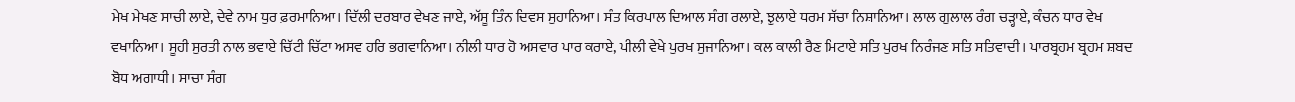ਮੇਖ ਮੇਖਣ ਸਾਚੀ ਲਾਏ, ਦੇਵੇ ਨਾਮ ਧੁਰ ਫ਼ਰਮਾਨਿਆ। ਦਿੱਲੀ ਦਰਬਾਰ ਵੇਖਣ ਜਾਏ, ਅੱਸੂ ਤਿੰਨ ਦਿਵਸ ਸੁਹਾਨਿਆ। ਸੰਤ ਕਿਰਪਾਲ ਦਿਆਲ ਸੰਗ ਰਲਾਏ, ਝੁਲਾਏ ਧਰਮ ਸੱਚਾ ਨਿਸ਼ਾਨਿਆ। ਲਾਲ ਗੁਲਾਲ ਰੰਗ ਚੜ੍ਹਾਏ, ਕੰਚਨ ਧਾਰ ਵੇਖ ਵਖਾਨਿਆ। ਸੂਹੀ ਸੁਰਤੀ ਨਾਲ ਭਵਾਏ ਚਿੱਟੀ ਚਿੱਟਾ ਅਸਵ ਹਰਿ ਭਗਵਾਨਿਆ। ਨੀਲੀ ਧਾਰ ਹੋ ਅਸਵਾਰ ਪਾਰ ਕਰਾਏ, ਪੀਲੀ ਵੇਖੇ ਪੁਰਖ ਸੁਜਾਨਿਆ। ਕਲ ਕਾਲੀ ਰੈਣ ਮਿਟਾਏ ਸਤਿ ਪੁਰਖ ਨਿਰੰਜਣ ਸਤਿ ਸਤਿਵਾਦੀ। ਪਾਰਬ੍ਰਹਮ ਬ੍ਰਹਮ ਸ਼ਬਦ ਬੋਧ ਅਗਾਧੀ। ਸਾਚਾ ਸੰਗ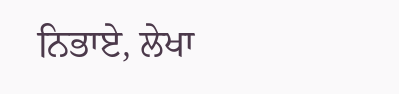ਨਿਭਾਏ, ਲੇਖਾ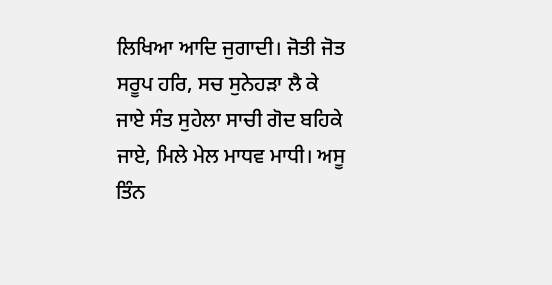ਲਿਖਿਆ ਆਦਿ ਜੁਗਾਦੀ। ਜੋਤੀ ਜੋਤ ਸਰੂਪ ਹਰਿ, ਸਚ ਸੁਨੇਹੜਾ ਲੈ ਕੇ ਜਾਏ ਸੰਤ ਸੁਹੇਲਾ ਸਾਚੀ ਗੋਦ ਬਹਿਕੇ ਜਾਏ, ਮਿਲੇ ਮੇਲ ਮਾਧਵ ਮਾਧੀ। ਅਸੂ ਤਿੰਨ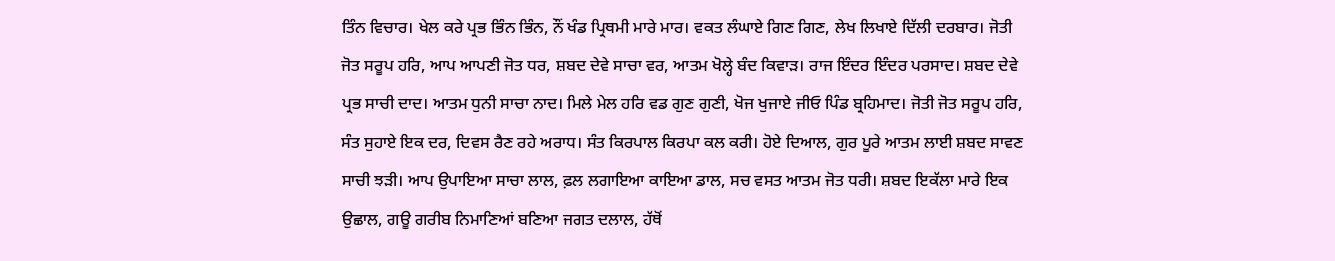ਤਿੰਨ ਵਿਚਾਰ। ਖੇਲ ਕਰੇ ਪ੍ਰਭ ਭਿੰਨ ਭਿੰਨ, ਨੌਂ ਖੰਡ ਪ੍ਰਿਥਮੀ ਮਾਰੇ ਮਾਰ। ਵਕਤ ਲੰਘਾਏ ਗਿਣ ਗਿਣ, ਲੇਖ ਲਿਖਾਏ ਦਿੱਲੀ ਦਰਬਾਰ। ਜੋਤੀ ਜੋਤ ਸਰੂਪ ਹਰਿ, ਆਪ ਆਪਣੀ ਜੋਤ ਧਰ, ਸ਼ਬਦ ਦੇਵੇ ਸਾਚਾ ਵਰ, ਆਤਮ ਖੋਲ੍ਹੇ ਬੰਦ ਕਿਵਾੜ। ਰਾਜ ਇੰਦਰ ਇੰਦਰ ਪਰਸਾਦ। ਸ਼ਬਦ ਦੇਵੇ ਪ੍ਰਭ ਸਾਚੀ ਦਾਦ। ਆਤਮ ਧੁਨੀ ਸਾਚਾ ਨਾਦ। ਮਿਲੇ ਮੇਲ ਹਰਿ ਵਡ ਗੁਣ ਗੁਣੀ, ਖੋਜ ਖੁਜਾਏ ਜੀਓ ਪਿੰਡ ਬ੍ਰਹਿਮਾਦ। ਜੋਤੀ ਜੋਤ ਸਰੂਪ ਹਰਿ, ਸੰਤ ਸੁਹਾਏ ਇਕ ਦਰ, ਦਿਵਸ ਰੈਣ ਰਹੇ ਅਰਾਧ। ਸੰਤ ਕਿਰਪਾਲ ਕਿਰਪਾ ਕਲ ਕਰੀ। ਹੋਏ ਦਿਆਲ, ਗੁਰ ਪੂਰੇ ਆਤਮ ਲਾਈ ਸ਼ਬਦ ਸਾਵਣ ਸਾਚੀ ਝੜੀ। ਆਪ ਉਪਾਇਆ ਸਾਚਾ ਲਾਲ, ਫ਼ਲ ਲਗਾਇਆ ਕਾਇਆ ਡਾਲ, ਸਚ ਵਸਤ ਆਤਮ ਜੋਤ ਧਰੀ। ਸ਼ਬਦ ਇਕੱਲਾ ਮਾਰੇ ਇਕ ਉਛਾਲ, ਗਊ ਗਰੀਬ ਨਿਮਾਣਿਆਂ ਬਣਿਆ ਜਗਤ ਦਲਾਲ, ਹੱਥੋਂ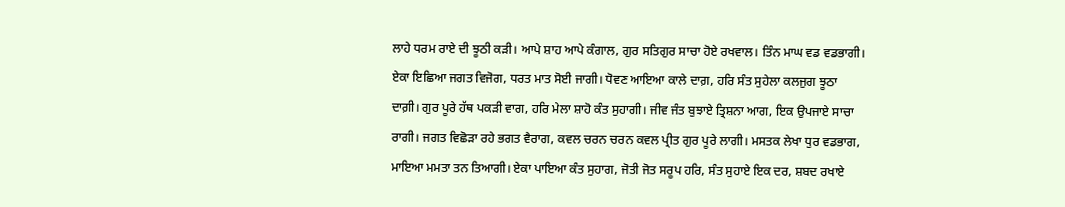ਲਾਹੇ ਧਰਮ ਰਾਏ ਦੀ ਝੂਠੀ ਕੜੀ। ਆਪੇ ਸ਼ਾਹ ਆਪੇ ਕੰਗਾਲ, ਗੁਰ ਸਤਿਗੁਰ ਸਾਚਾ ਹੋਏ ਰਖਵਾਲ। ਤਿੰਨ ਮਾਘ ਵਡ ਵਡਭਾਗੀ। ਏਕਾ ਇਛਿਆ ਜਗਤ ਵਿਜੋਗ, ਧਰਤ ਮਾਤ ਸੋਈ ਜਾਗੀ। ਧੋਵਣ ਆਇਆ ਕਾਲੇ ਦਾਗ਼, ਹਰਿ ਸੰਤ ਸੁਹੇਲਾ ਕਲਜੁਗ ਝੂਠਾ ਦਾਗ਼ੀ। ਗੁਰ ਪੂਰੇ ਹੱਥ ਪਕੜੀ ਵਾਗ, ਹਰਿ ਮੇਲਾ ਸ਼ਾਹੋ ਕੰਤ ਸੁਹਾਗੀ। ਜੀਵ ਜੰਤ ਬੁਝਾਏ ਤ੍ਰਿਸ਼ਨਾ ਆਗ, ਇਕ ਉਪਜਾਏ ਸਾਚਾ ਰਾਗੀ। ਜਗਤ ਵਿਛੋੜਾ ਰਹੇ ਭਗਤ ਵੈਰਾਗ, ਕਵਲ ਚਰਨ ਚਰਨ ਕਵਲ ਪ੍ਰੀਤ ਗੁਰ ਪੂਰੇ ਲਾਗੀ। ਮਸਤਕ ਲੇਖਾ ਧੁਰ ਵਡਭਾਗ, ਮਾਇਆ ਮਮਤਾ ਤਨ ਤਿਆਗੀ। ਏਕਾ ਪਾਇਆ ਕੰਤ ਸੁਹਾਗ, ਜੋਤੀ ਜੋਤ ਸਰੂਪ ਹਰਿ, ਸੰਤ ਸੁਹਾਏ ਇਕ ਦਰ, ਸ਼ਬਦ ਰਖਾਏ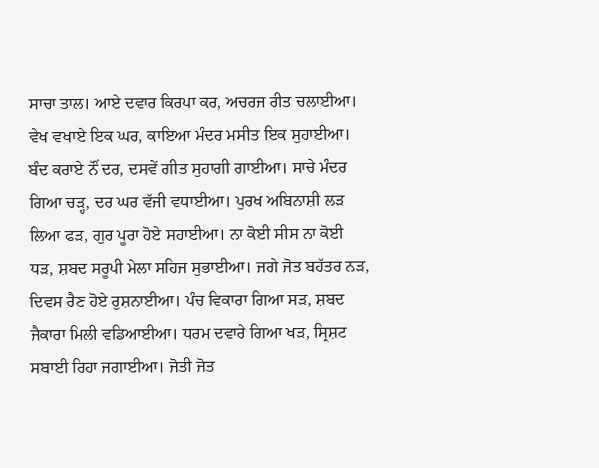ਸਾਚਾ ਤਾਲ। ਆਏ ਦਵਾਰ ਕਿਰਪਾ ਕਰ, ਅਚਰਜ ਰੀਤ ਚਲਾਈਆ। ਵੇਖ ਵਖਾਏ ਇਕ ਘਰ, ਕਾਇਆ ਮੰਦਰ ਮਸੀਤ ਇਕ ਸੁਹਾਈਆ। ਬੰਦ ਕਰਾਏ ਨੌਂ ਦਰ, ਦਸਵੇਂ ਗੀਤ ਸੁਹਾਗੀ ਗਾਈਆ। ਸਾਚੇ ਮੰਦਰ ਗਿਆ ਚੜ੍ਹ, ਦਰ ਘਰ ਵੱਜੀ ਵਧਾਈਆ। ਪੁਰਖ ਅਬਿਨਾਸ਼ੀ ਲੜ ਲਿਆ ਫੜ, ਗੁਰ ਪੂਰਾ ਹੋਏ ਸਹਾਈਆ। ਨਾ ਕੋਈ ਸੀਸ ਨਾ ਕੋਈ ਧੜ, ਸ਼ਬਦ ਸਰੂਪੀ ਮੇਲਾ ਸਹਿਜ ਸੁਭਾਈਆ। ਜਗੇ ਜੋਤ ਬਹੱਤਰ ਨੜ, ਦਿਵਸ ਰੈਣ ਹੋਏ ਰੁਸ਼ਨਾਈਆ। ਪੰਚ ਵਿਕਾਰਾ ਗਿਆ ਸੜ, ਸ਼ਬਦ ਜੈਕਾਰਾ ਮਿਲੀ ਵਡਿਆਈਆ। ਧਰਮ ਦਵਾਰੇ ਗਿਆ ਖੜ, ਸ੍ਰਿਸ਼ਟ ਸਬਾਈ ਰਿਹਾ ਜਗਾਈਆ। ਜੋਤੀ ਜੋਤ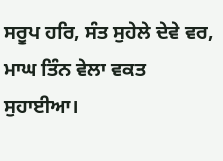ਸਰੂਪ ਹਰਿ, ਸੰਤ ਸੁਹੇਲੇ ਦੇਵੇ ਵਰ, ਮਾਘ ਤਿੰਨ ਵੇਲਾ ਵਕਤ ਸੁਹਾਈਆ।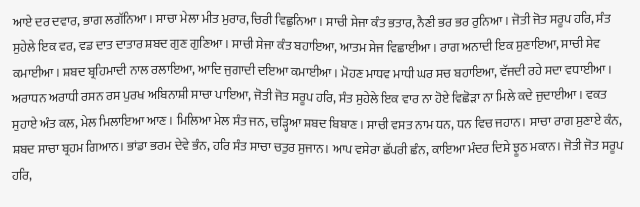ਆਏ ਦਰ ਦਵਾਰ, ਭਾਗ ਲਗੱਨਿਆ। ਸਾਚਾ ਮੇਲਾ ਮੀਤ ਮੁਰਾਰ, ਚਿਰੀ ਵਿਛੁਨਿਆ। ਸਾਚੀ ਸੇਜਾ ਕੰਤ ਭਤਾਰ, ਨੈਣੀ ਭਰ ਭਰ ਰੁਨਿਆ। ਜੋਤੀ ਜੋਤ ਸਰੂਪ ਹਰਿ, ਸੰਤ ਸੁਹੇਲੇ ਇਕ ਵਰ, ਵਡ ਦਾਤ ਦਾਤਾਰ ਸ਼ਬਦ ਗੁਣ ਗੁਣਿਆ। ਸਾਚੀ ਸੇਜਾ ਕੰਤ ਬਹਾਇਆ, ਆਤਮ ਸੇਜ ਵਿਛਾਈਆ। ਰਾਗ ਅਨਾਦੀ ਇਕ ਸੁਣਾਇਆ, ਸਾਚੀ ਸੇਵ ਕਮਾਈਆ। ਸ਼ਬਦ ਬ੍ਰਹਿਮਾਦੀ ਨਾਲ ਰਲਾਇਆ, ਆਦਿ ਜੁਗਾਦੀ ਦਇਆ ਕਮਾਈਆ। ਮੋਹਣ ਮਾਧਵ ਮਾਧੀ ਘਰ ਸਚ ਬਹਾਇਆ, ਵੱਜਦੀ ਰਹੇ ਸਦਾ ਵਧਾਈਆ। ਅਰਾਧਨ ਅਰਾਧੀ ਰਸਨ ਰਸ ਪੁਰਖ ਅਬਿਨਾਸ਼ੀ ਸਾਚਾ ਪਾਇਆ, ਜੋਤੀ ਜੋਤ ਸਰੂਪ ਹਰਿ, ਸੰਤ ਸੁਹੇਲੇ ਇਕ ਵਾਰ ਨਾ ਹੋਏ ਵਿਛੋੜਾ ਨਾ ਮਿਲੇ ਕਦੇ ਜੁਦਾਈਆ। ਵਕਤ ਸੁਹਾਏ ਅੰਤ ਕਲ, ਮੇਲ ਮਿਲਾਇਆ ਆਣ। ਮਿਲਿਆ ਮੇਲ ਸੰਤ ਜਨ, ਚੜ੍ਹਿਆ ਸ਼ਬਦ ਬਿਬਾਣ। ਸਾਚੀ ਵਸਤ ਨਾਮ ਧਨ, ਧਨ ਵਿਚ ਜਹਾਨ। ਸਾਚਾ ਰਾਗ ਸੁਣਾਏ ਕੰਨ, ਸ਼ਬਦ ਸਾਚਾ ਬ੍ਰਹਮ ਗਿਆਨ। ਭਾਂਡਾ ਭਰਮ ਦੇਵੇ ਭੰਨ, ਹਰਿ ਸੰਤ ਸਾਚਾ ਚਤੁਰ ਸੁਜਾਨ। ਆਪ ਵਸੇਰਾ ਛੱਪਰੀ ਛੰਨ, ਕਾਇਆ ਮੰਦਰ ਦਿਸੇ ਝੂਠ ਮਕਾਨ। ਜੋਤੀ ਜੋਤ ਸਰੂਪ ਹਰਿ,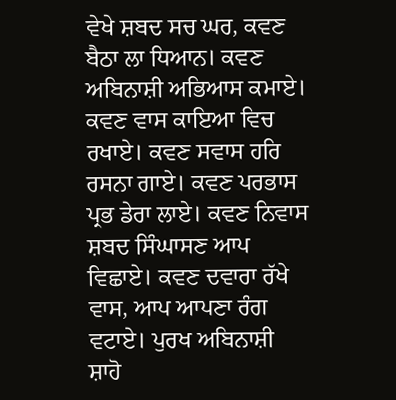ਵੇਖੇ ਸ਼ਬਦ ਸਚ ਘਰ, ਕਵਣ ਬੈਠਾ ਲਾ ਧਿਆਨ। ਕਵਣ ਅਬਿਨਾਸ਼ੀ ਅਭਿਆਸ ਕਮਾਏ। ਕਵਣ ਵਾਸ ਕਾਇਆ ਵਿਚ ਰਖਾਏ। ਕਵਣ ਸਵਾਸ ਹਰਿ ਰਸਨਾ ਗਾਏ। ਕਵਣ ਪਰਭਾਸ ਪ੍ਰਭ ਡੇਰਾ ਲਾਏ। ਕਵਣ ਨਿਵਾਸ ਸ਼ਬਦ ਸਿੰਘਾਸਣ ਆਪ ਵਿਛਾਏ। ਕਵਣ ਦਵਾਰਾ ਰੱਖੇ ਵਾਸ, ਆਪ ਆਪਣਾ ਰੰਗ ਵਟਾਏ। ਪੁਰਖ ਅਬਿਨਾਸ਼ੀ ਸ਼ਾਹੋ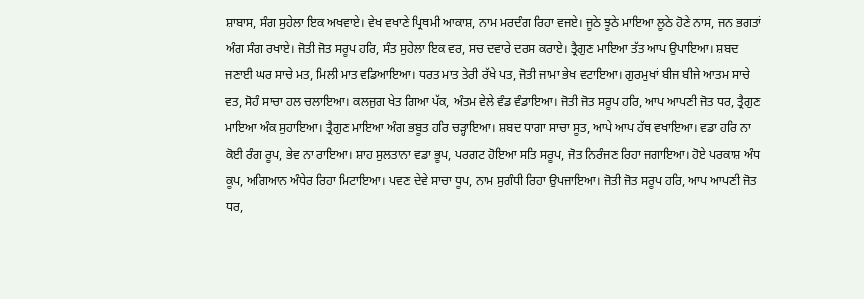ਸ਼ਾਬਾਸ, ਸੰਗ ਸੁਹੇਲਾ ਇਕ ਅਖਵਾਏ। ਵੇਖ ਵਖਾਣੇ ਪ੍ਰਿਥਮੀ ਆਕਾਸ਼, ਨਾਮ ਮਰਦੰਗ ਰਿਹਾ ਵਜਏ। ਜੂਠੇ ਝੂਠੇ ਮਾਇਆ ਲੂਠੇ ਹੋਣੇ ਨਾਸ, ਜਨ ਭਗਤਾਂ ਅੰਗ ਸੰਗ ਰਖਾਏ। ਜੋਤੀ ਜੋਤ ਸਰੂਪ ਹਰਿ, ਸੰਤ ਸੁਹੇਲਾ ਇਕ ਵਰ, ਸਚ ਦਵਾਰੇ ਦਰਸ ਕਰਾਏ। ਤ੍ਰੈਗੁਣ ਮਾਇਆ ਤੱਤ ਆਪ ਉਪਾਇਆ। ਸ਼ਬਦ ਜਣਾਈ ਘਰ ਸਾਚੇ ਮਤ, ਮਿਲੀ ਮਾਤ ਵਡਿਆਇਆ। ਧਰਤ ਮਾਤ ਤੇਰੀ ਰੱਖੇ ਪਤ, ਜੋਤੀ ਜਾਮਾ ਭੇਖ ਵਟਾਇਆ। ਗੁਰਮੁਖਾਂ ਬੀਜ ਬੀਜੇ ਆਤਮ ਸਾਚੇ ਵਤ, ਸੋਹੰ ਸਾਚਾ ਹਲ ਚਲਾਇਆ। ਕਲਜੁਗ ਖੇਤ ਗਿਆ ਪੱਕ, ਅੰਤਮ ਵੇਲੇ ਵੰਡ ਵੰਡਾਇਆ। ਜੋਤੀ ਜੋਤ ਸਰੂਪ ਹਰਿ, ਆਪ ਆਪਣੀ ਜੋਤ ਧਰ, ਤ੍ਰੈਗੁਣ ਮਾਇਆ ਅੰਕ ਸੁਹਾਇਆ। ਤ੍ਰੈਗੁਣ ਮਾਇਆ ਅੰਗ ਭਬੂਤ ਹਰਿ ਚੜ੍ਹਾਇਆ। ਸ਼ਬਦ ਧਾਗਾ ਸਾਚਾ ਸੂਤ, ਆਪੇ ਆਪ ਹੱਥ ਵਖਾਇਆ। ਵਡਾ ਹਰਿ ਨਾ ਕੋਈ ਰੰਗ ਰੂਪ, ਭੇਵ ਨਾ ਰਾਇਆ। ਸ਼ਾਹ ਸੁਲਤਾਨਾ ਵਡਾ ਭੂਪ, ਪਰਗਟ ਹੋਇਆ ਸਤਿ ਸਰੂਪ, ਜੋਤ ਨਿਰੰਜਣ ਰਿਹਾ ਜਗਾਇਆ। ਹੋਏ ਪਰਕਾਸ਼ ਅੰਧ ਕੂਪ, ਅਗਿਆਨ ਅੰਧੇਰ ਰਿਹਾ ਮਿਟਾਇਆ। ਪਵਣ ਦੇਵੇ ਸਾਚਾ ਧੂਪ, ਨਾਮ ਸੁਗੰਧੀ ਰਿਹਾ ਉਪਜਾਇਆ। ਜੋਤੀ ਜੋਤ ਸਰੂਪ ਹਰਿ, ਆਪ ਆਪਣੀ ਜੋਤ ਧਰ,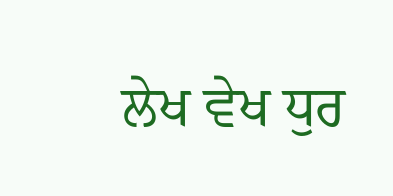ਲੇਖ ਵੇਖ ਧੁਰ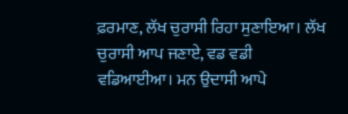ਫ਼ਰਮਾਣ, ਲੱਖ ਚੁਰਾਸੀ ਰਿਹਾ ਸੁਣਾਇਆ। ਲੱਖ ਚੁਰਾਸੀ ਆਪ ਜਣਾਏ, ਵਡ ਵਡੀ ਵਡਿਆਈਆ। ਮਨ ਉਦਾਸੀ ਆਪੇ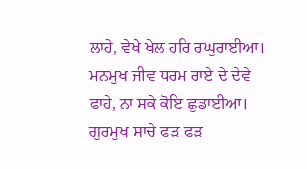ਲਾਹੇ, ਵੇਖੇ ਖੇਲ ਹਰਿ ਰਘੁਰਾਈਆ। ਮਨਮੁਖ ਜੀਵ ਧਰਮ ਰਾਏ ਦੇ ਦੇਵੇ ਫਾਹੇ, ਨਾ ਸਕੇ ਕੋਇ ਛੁਡਾਈਆ। ਗੁਰਮੁਖ ਸਾਚੇ ਫੜ ਫੜ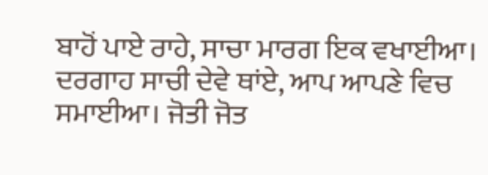ਬਾਹੋਂ ਪਾਏ ਰਾਹੇ, ਸਾਚਾ ਮਾਰਗ ਇਕ ਵਖਾਈਆ। ਦਰਗਾਹ ਸਾਚੀ ਦੇਵੇ ਥਾਂਏ, ਆਪ ਆਪਣੇ ਵਿਚ ਸਮਾਈਆ। ਜੋਤੀ ਜੋਤ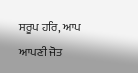ਸਰੂਪ ਹਰਿ, ਆਪ ਆਪਣੀ ਜੋਤ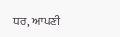ਧਰ, ਆਪਣੀ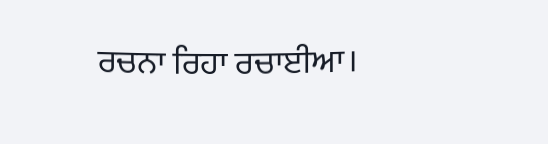ਰਚਨਾ ਰਿਹਾ ਰਚਾਈਆ।